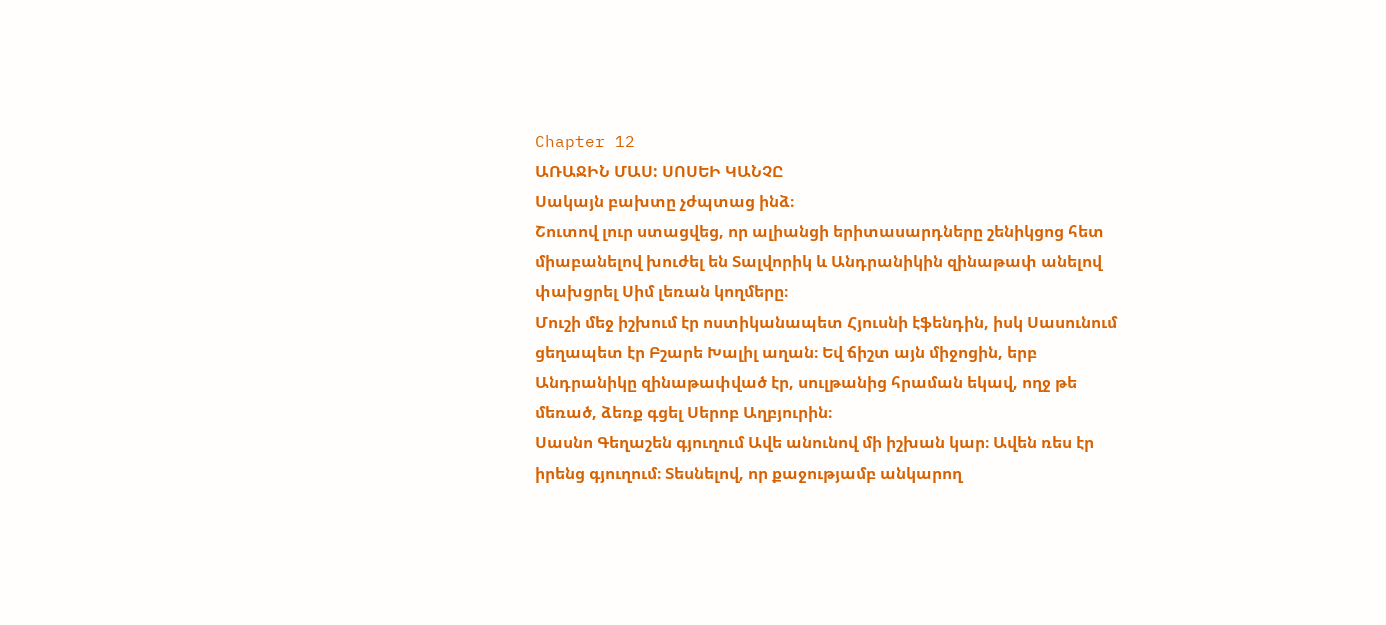Chapter 12
ԱՌԱՋԻՆ ՄԱՍ: ՍՈՍԵԻ ԿԱՆՉԸ
Սակայն բախտը չժպտաց ինձ։
Շուտով լուր ստացվեց, որ ալիանցի երիտասարդները շենիկցոց հետ միաբանելով խուժել են Տալվորիկ և Անդրանիկին զինաթափ անելով փախցրել Սիմ լեռան կողմերը։
Մուշի մեջ իշխում էր ոստիկանապետ Հյուսնի էֆենդին, իսկ Սասունում ցեղապետ էր Բշարե Խալիլ աղան։ Եվ ճիշտ այն միջոցին, երբ Անդրանիկը զինաթափված էր, սուլթանից հրաման եկավ, ողջ թե մեռած, ձեռք գցել Սերոբ Աղբյուրին։
Սասնո Գեղաշեն գյուղում Ավե անունով մի իշխան կար։ Ավեն ռես էր իրենց գյուղում։ Տեսնելով, որ քաջությամբ անկարող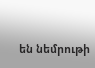են նեմրութի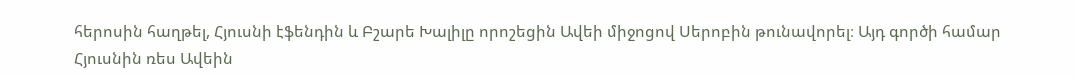հերոսին հաղթել, Հյուսնի էֆենդին և Բշարե Խալիլը որոշեցին Ավեի միջոցով Սերոբին թունավորել։ Այդ գործի համար Հյուսնին ռես Ավեին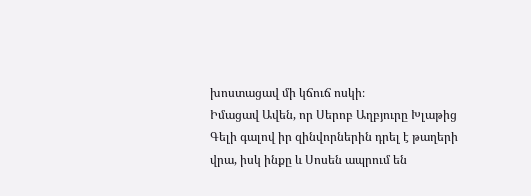խոստացավ մի կճուճ ոսկի։
Իմացավ Ավեն, որ Սերոբ Աղբյուրը Խլաթից Գելի գալով իր զինվորներին դրել է թաղերի վրա, իսկ ինքը և Սոսեն ապրում են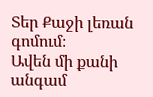Տեր Քաջի լեռան գոմում։
Ավեն մի քանի անգամ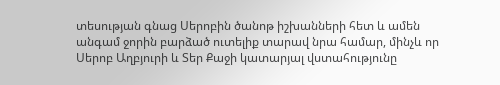տեսության գնաց Սերոբին ծանոթ իշխանների հետ և ամեն անգամ ջորին բարձած ուտելիք տարավ նրա համար, մինչև որ Սերոբ Աղբյուրի և Տեր Քաջի կատարյալ վստահությունը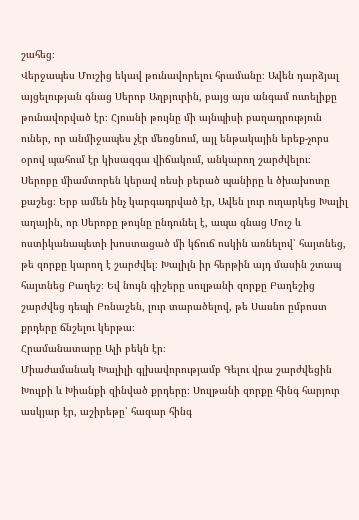շահեց։
Վերջապես Մուշից եկավ թունավորելու հրամանը։ Ավեն դարձյալ այցելության գնաց Սերոբ Աղբյուրին, բայց այս անգամ ուտելիքը թունավորված էր։ Հյուսնի թույնը մի այնպիսի բաղադրություն ուներ, որ անմիջապես չէր մեռցնում, այլ ենթակային երեք-չորս օրով պահում էր կիսազգա վիճակում, անկարող շարժվելու։
Սերոբը միամտորեն կերավ ռեսի բերած պանիրը և ծխախոտը քաշեց։ Երբ ամեն ինչ կարգադրված էր, Ավեն լուր ուղարկեց Խալիլ աղային, որ Սերոբը թույնը ընդունել է, ապա գնաց Մուշ և ոստիկանապետի խոստացած մի կճուճ ոսկին առնելով՝ հայտնեց, թե զորքը կարող է շարժվել։ Խալիլն իր հերթին այդ մասին շտապ հայտնեց Բաղեշ։ Եվ նույն գիշերը սուլթանի զորքը Բաղեշից շարժվեց դեպի Բռնաշեն, լուր տարածելով, թե Սասնո ըմբոստ քրդերը ճնշելու կերթա։
Հրամանատարը Ալի բեկն էր։
Միաժամանակ Խալիլի գլխավորությամբ Գելու վրա շարժվեցին Խուլբի և Խիանքի զինված քրդերը։ Սուլթանի զորքը հինգ հարյուր ասկյար էր, աշիրեթը՝ հազար հինգ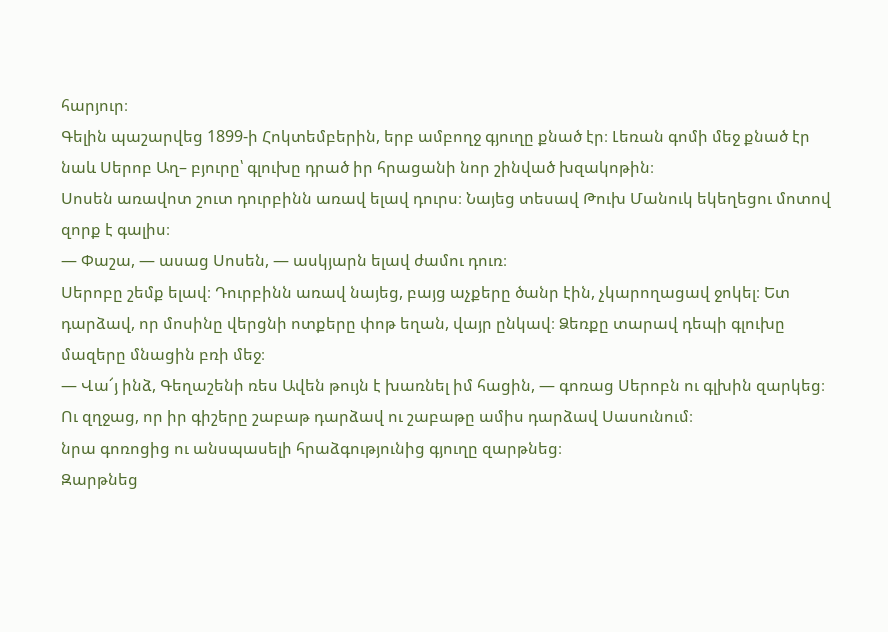հարյուր։
Գելին պաշարվեց 1899-ի Հոկտեմբերին, երբ ամբողջ գյուղը քնած էր։ Լեռան գոմի մեջ քնած էր նաև Սերոբ Աղ– բյուրը՝ գլուխը դրած իր հրացանի նոր շինված խզակոթին։
Սոսեն առավոտ շուտ դուրբինն առավ ելավ դուրս։ Նայեց տեսավ Թուխ Մանուկ եկեղեցու մոտով զորք է գալիս։
— Փաշա, — ասաց Սոսեն, — ասկյարն ելավ ժամու դուռ։
Սերոբը շեմք ելավ։ Դուրբինն առավ նայեց, բայց աչքերը ծանր էին, չկարողացավ ջոկել։ Ետ դարձավ, որ մոսինը վերցնի ոտքերը փոթ եղան, վայր ընկավ։ Ձեռքը տարավ դեպի գլուխը մազերը մնացին բռի մեջ։
— Վա՜յ ինձ, Գեղաշենի ռես Ավեն թույն է խառնել իմ հացին, — գոռաց Սերոբն ու գլխին զարկեց։ Ու զղջաց, որ իր գիշերը շաբաթ դարձավ ու շաբաթը ամիս դարձավ Սասունում։
նրա գոռոցից ու անսպասելի հրաձգությունից գյուղը զարթնեց։
Զարթնեց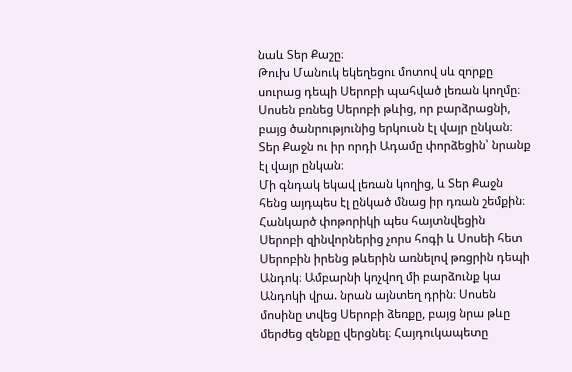նաև Տեր Քաշը։
Թուխ Մանուկ եկեղեցու մոտով սև զորքը սուրաց դեպի Սերոբի պահված լեռան կողմը։
Սոսեն բռնեց Սերոբի թևից, որ բարձրացնի, բայց ծանրությունից երկուսն էլ վայր ընկան։ Տեր Քաջն ու իր որդի Ադամը փորձեցին՝ նրանք էլ վայր ընկան։
Մի գնդակ եկավ լեռան կողից, և Տեր Քաջն հենց այդպես էլ ընկած մնաց իր դռան շեմքին։
Հանկարծ փոթորիկի պես հայտնվեցին Սերոբի զինվորներից չորս հոգի և Սոսեի հետ Սերոբին իրենց թևերին առնելով թռցրին դեպի Անդոկ։ Ամբարնի կոչվող մի բարձունք կա Անդոկի վրա. նրան այնտեղ դրին։ Սոսեն մոսինը տվեց Սերոբի ձեռքը, բայց նրա թևը մերժեց զենքը վերցնել։ Հայդուկապետը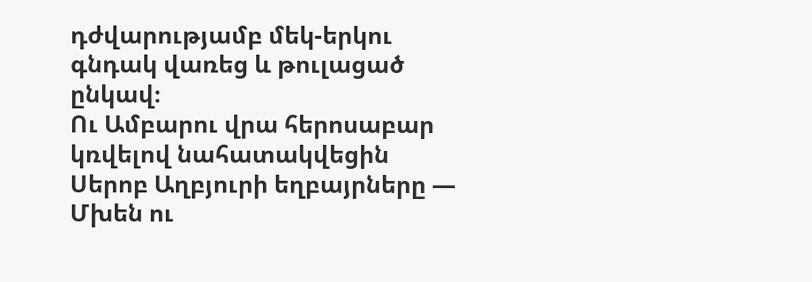դժվարությամբ մեկ-երկու գնդակ վառեց և թուլացած ընկավ։
Ու Ամբարու վրա հերոսաբար կռվելով նահատակվեցին Սերոբ Աղբյուրի եղբայրները — Մխեն ու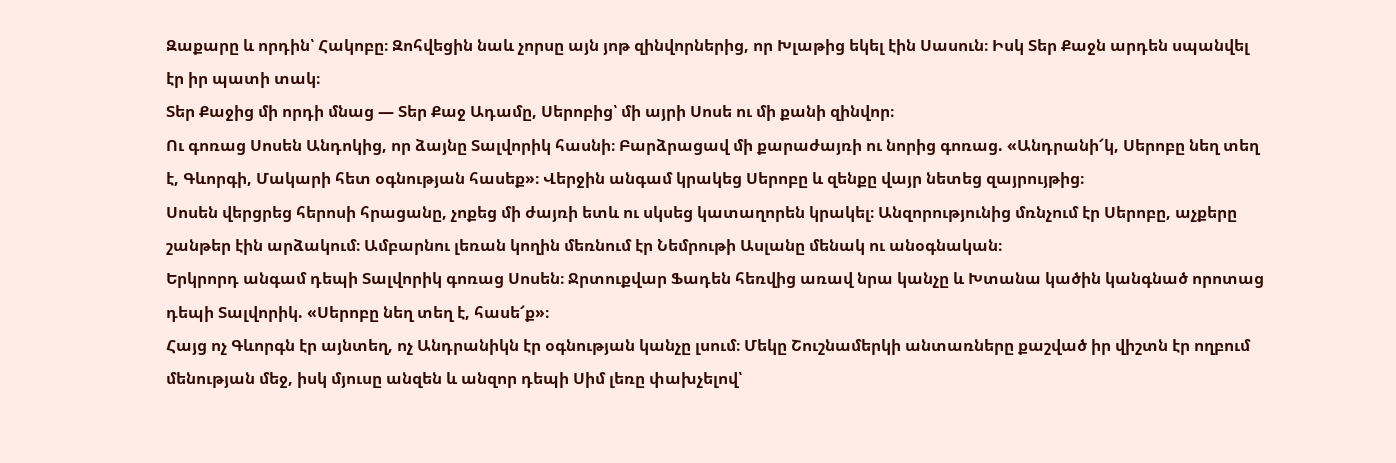Զաքարը և որդին՝ Հակոբը։ Զոհվեցին նաև չորսը այն յոթ զինվորներից, որ Խլաթից եկել էին Սասուն։ Իսկ Տեր Քաջն արդեն սպանվել էր իր պատի տակ։
Տեր Քաջից մի որդի մնաց — Տեր Քաջ Ադամը, Սերոբից՝ մի այրի Սոսե ու մի քանի զինվոր։
Ու գոռաց Սոսեն Անդոկից, որ ձայնը Տալվորիկ հասնի։ Բարձրացավ մի քարաժայռի ու նորից գոռաց. «Անդրանի՜կ, Սերոբը նեղ տեղ է, Գևորգի, Մակարի հետ օգնության հասեք»։ Վերջին անգամ կրակեց Սերոբը և զենքը վայր նետեց զայրույթից։
Սոսեն վերցրեց հերոսի հրացանը, չոքեց մի ժայռի ետև ու սկսեց կատաղորեն կրակել։ Անզորությունից մռնչում էր Սերոբը, աչքերը շանթեր էին արձակում։ Ամբարնու լեռան կողին մեռնում էր Նեմրութի Ասլանը մենակ ու անօգնական։
Երկրորդ անգամ դեպի Տալվորիկ գոռաց Սոսեն։ Ջրտուքվար Ֆադեն հեռվից առավ նրա կանչը և Խտանա կածին կանգնած որոտաց դեպի Տալվորիկ. «Սերոբը նեղ տեղ է, հասե՜ք»։
Հայց ոչ Գևորգն էր այնտեղ, ոչ Անդրանիկն էր օգնության կանչը լսում։ Մեկը Շուշնամերկի անտառները քաշված իր վիշտն էր ողբում մենության մեջ, իսկ մյուսը անզեն և անզոր դեպի Սիմ լեռը փախչելով՝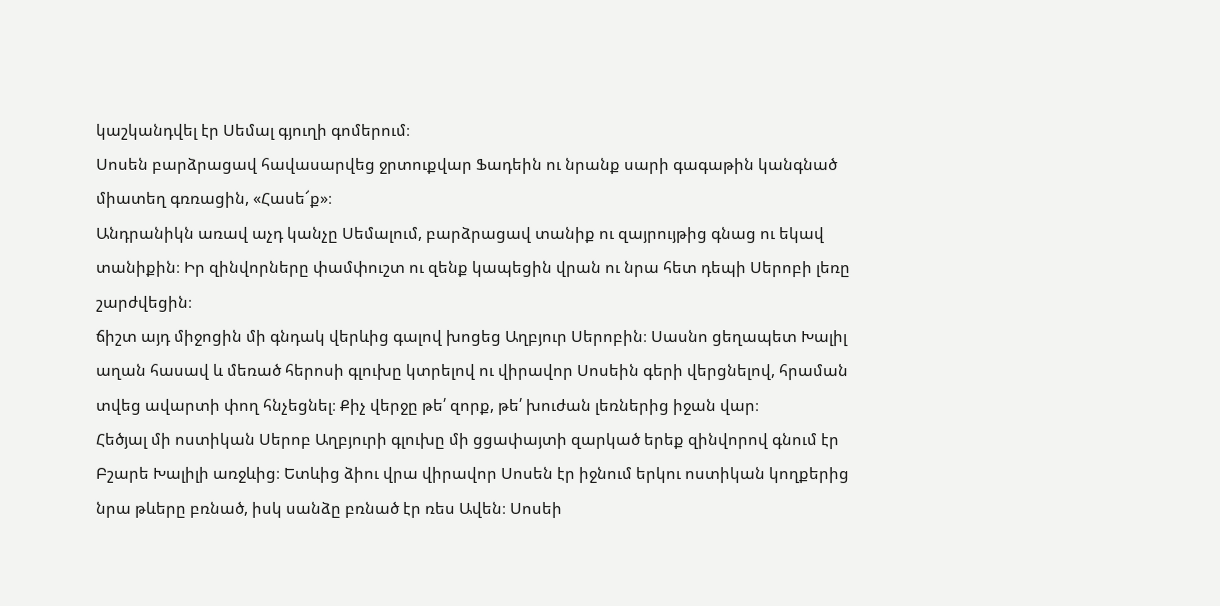կաշկանդվել էր Սեմալ գյուղի գոմերում։
Սոսեն բարձրացավ հավասարվեց ջրտուքվար Ֆադեին ու նրանք սարի գագաթին կանգնած միատեղ գռռացին, «Հասե՜ք»։
Անդրանիկն առավ աչդ կանչը Սեմալում, բարձրացավ տանիք ու զայրույթից գնաց ու եկավ տանիքին։ Իր զինվորները փամփուշտ ու զենք կապեցին վրան ու նրա հետ դեպի Սերոբի լեռը շարժվեցին։
ճիշտ այդ միջոցին մի գնդակ վերևից գալով խոցեց Աղբյուր Սերոբին։ Սասնո ցեղապետ Խալիլ աղան հասավ և մեռած հերոսի գլուխը կտրելով ու վիրավոր Սոսեին գերի վերցնելով, հրաման տվեց ավարտի փող հնչեցնել։ Քիչ վերջը թե՛ զորք, թե՛ խուժան լեռներից իջան վար։
Հեծյալ մի ոստիկան Սերոբ Աղբյուրի գլուխը մի ցցափայտի զարկած երեք զինվորով գնում էր Բշարե Խալիլի առջևից։ Ետևից ձիու վրա վիրավոր Սոսեն էր իջնում երկու ոստիկան կողքերից նրա թևերը բռնած, իսկ սանձը բռնած էր ռես Ավեն։ Սոսեի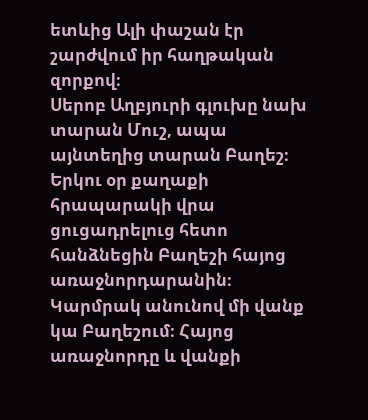ետևից Ալի փաշան էր շարժվում իր հաղթական զորքով։
Սերոբ Աղբյուրի գլուխը նախ տարան Մուշ, ապա այնտեղից տարան Բաղեշ։ Երկու օր քաղաքի հրապարակի վրա ցուցադրելուց հետո հանձնեցին Բաղեշի հայոց առաջնորդարանին։
Կարմրակ անունով մի վանք կա Բաղեշում։ Հայոց առաջնորդը և վանքի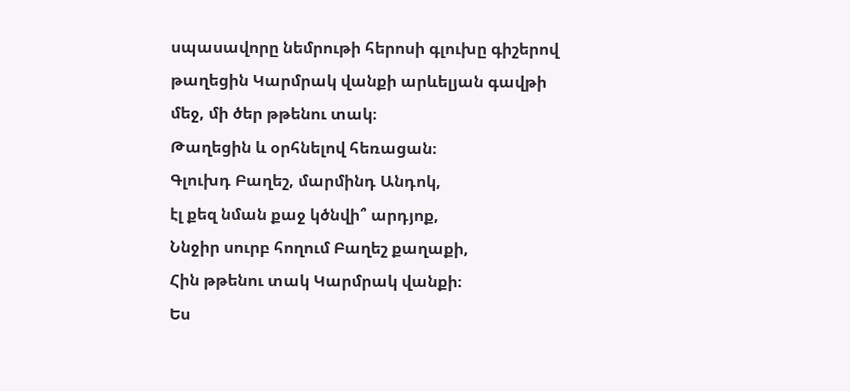սպասավորը նեմրութի հերոսի գլուխը գիշերով թաղեցին Կարմրակ վանքի արևելյան գավթի մեջ, մի ծեր թթենու տակ։
Թաղեցին և օրհնելով հեռացան։
Գլուխդ Բաղեշ, մարմինդ Անդոկ,
էլ քեզ նման քաջ կծնվի՞ արդյոք,
Ննջիր սուրբ հողում Բաղեշ քաղաքի,
Հին թթենու տակ Կարմրակ վանքի։
Ես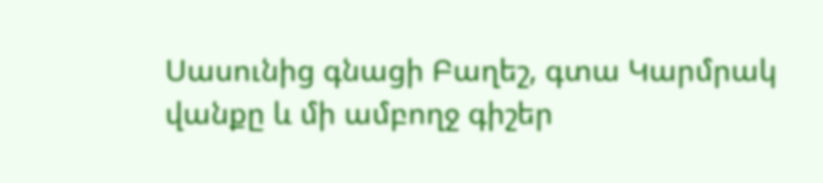Սասունից գնացի Բաղեշ, գտա Կարմրակ վանքը և մի ամբողջ գիշեր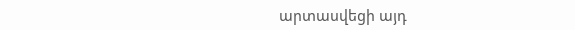արտասվեցի այդ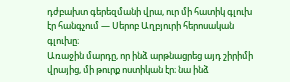դժբախտ գերեզմանի վրա, ուր մի հատիկ գլուխ էր հանգչում — Սերոբ Աղբյուրի հերոսական գլուխը։
Առաջին մարդը, որ ինձ արթնացրեց այդ շիրիմի վրայից, մի թուրք ոստիկան էր։ նա ինձ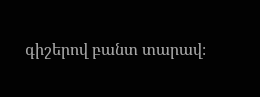գիշերով բանտ տարավ։